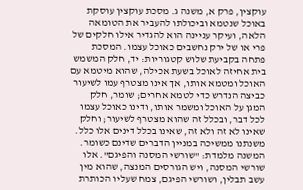עוקצין, פרק א, משנה ג. מסכת עוקצין עוסקת באוכל שנטמא וביכולתו להעביר את הטומאה הלאה, ועיקר עניינה הוא להגדיר אילו חלקים של פרי או של ירק נחשבים כאוכל עצמו. המסכת פתחה בקביעת שלוש קטגוריות: יד, חלק המשמש בית אחיזה לאוכל בשעת אכילה, שהוא מיטמא עם האוכל ומטמא אותו, אך אינו מצטרף עמו לשיעור כביצה הנדרש כדי לטמא אחרים; שומר, חלק המגן על האוכל ומשמר אותו, ודינו כאוכל עצמו לכל דבר, ובכלל זה שהוא מצטרף לשיעור; וחלק שאינו לא זה ולא זה, שאינו בכלל דינים אלו כלל. משנתנו ממשיכה במניין הדברים שדינם כשומר.
המשנה מלמדת: "שורשי המסנה והפיגם". אלו שורשי המסנה, ויש הגורסים המנצה, שהוא מין עשב תבלין, ושורשי הפיגם, צמח שעליו הכותרת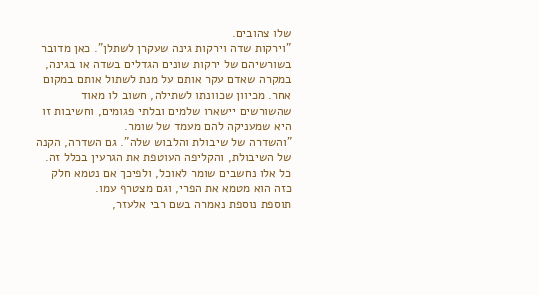שלו צהובים.
"וירקות שדה וירקות גינה שעקרן לשתלן". כאן מדובר בשורשיהם של ירקות שונים הגדלים בשדה או בגינה, במקרה שאדם עקר אותם על מנת לשתול אותם במקום אחר. מכיוון שכוונתו לשתילה, חשוב לו מאוד שהשורשים יישארו שלמים ובלתי פגומים, וחשיבות זו היא שמעניקה להם מעמד של שומר.
"והשדרה של שיבולת והלבוש שלה". גם השדרה, הקנה של השיבולת, והקליפה העוטפת את הגרעין בכלל זה. כל אלו נחשבים שומר לאוכל, ולפיכך אם נטמא חלק כזה הוא מטמא את הפרי, וגם מצטרף עמו.
תוספת נוספת נאמרה בשם רבי אלעזר,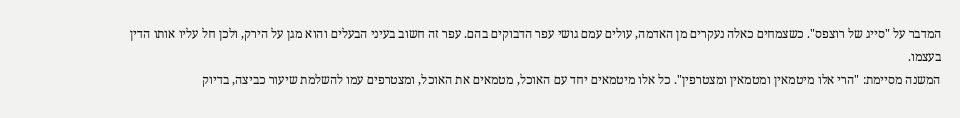המדבר על "סייג של רוצפס". כשצמחים כאלה נעקרים מן האדמה, עולים עמם גושי עפר הדבוקים בהם. עפר זה חשוב בעיני הבעלים והוא מגן על הירק, ולכן חל עליו אותו הדין בעצמו.
המשנה מסיימת: "הרי אלו מיטמאין ומטמאין ומצטרפין". כל אלו מיטמאים יחד עם האוכל, מטמאים את האוכל, ומצטרפים עמו להשלמת שיעור כביצה, בדיוק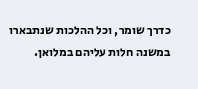כדרך שומר, וכל ההלכות שנתבארו במשנה חלות עליהם במלואן.